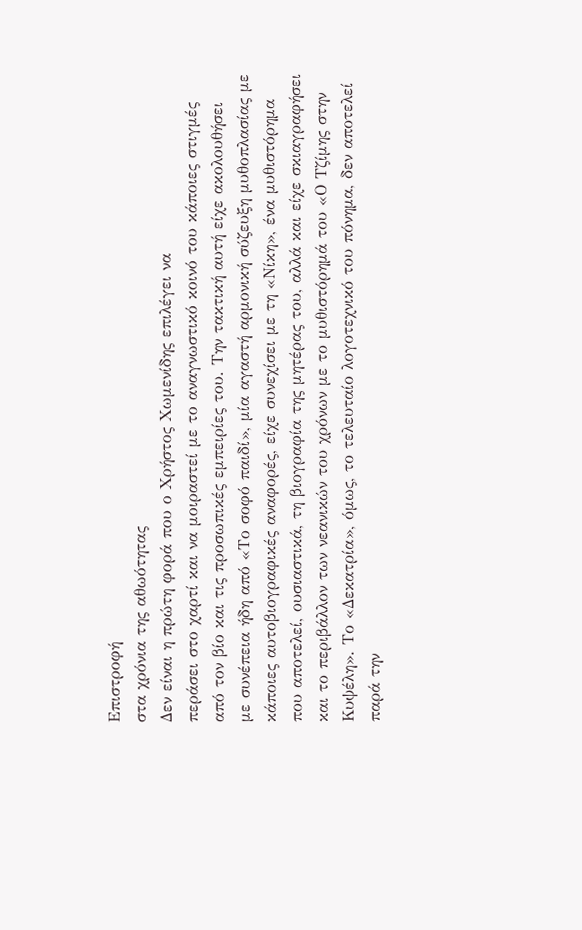Επιστροφή
στα χρόνια της αθωότητας
Δεν είναι η πρώτη φορά που ο Χρήστος Χωμενίδης επιλέγει να
περάσει στο χαρτί και να μοιραστεί με το αναγνωστικό κοινό του κάποιες στιγμές
από τον βίο και τις προσωπικές εμπειρίες του. Την τακτική αυτή είχε ακολουθήσει
με συνέπεια ήδη από «Το σοφό παιδί», μία αγαστή αρμονική σύζευξη μυθοπλασίας με
κάποιες αυτοβιογραφικές αναφορές, είχε συνεχίσει με τη «Νίκη», ένα μυθιστόρημα
που αποτελεί, ουσιαστικά, τη βιογραφία της μητέρας του, αλλά και είχε σκιαγραφήσει
και το περιβάλλον των νεανικών του χρόνων με το μυθιστόρημά του «Ο Τζίμης στην
Κυψέλη». Το «Δεκατρία», όμως, το τελευταίο λογοτεχνικό του πόνημα, δεν αποτελεί
παρά την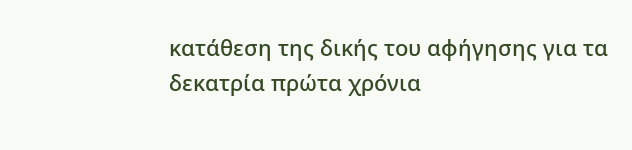κατάθεση της δικής του αφήγησης για τα δεκατρία πρώτα χρόνια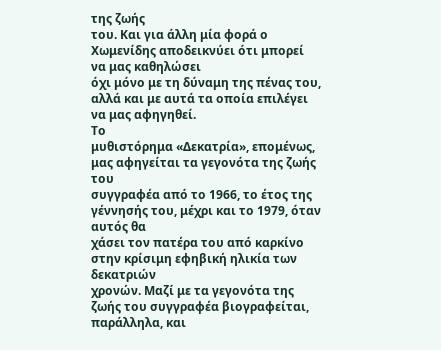της ζωής
του. Και για άλλη μία φορά ο Χωμενίδης αποδεικνύει ότι μπορεί να μας καθηλώσει
όχι μόνο με τη δύναμη της πένας του, αλλά και με αυτά τα οποία επιλέγει να μας αφηγηθεί.
Το
μυθιστόρημα «Δεκατρία», επομένως, μας αφηγείται τα γεγονότα της ζωής του
συγγραφέα από το 1966, το έτος της γέννησής του, μέχρι και το 1979, όταν αυτός θα
χάσει τον πατέρα του από καρκίνο στην κρίσιμη εφηβική ηλικία των δεκατριών
χρονών. Μαζί με τα γεγονότα της ζωής του συγγραφέα βιογραφείται, παράλληλα, και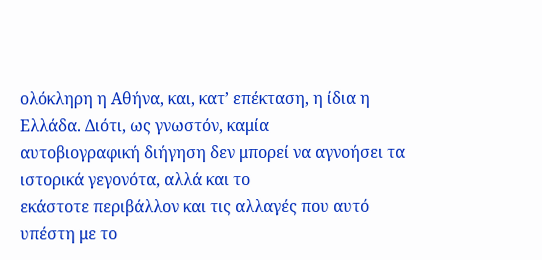ολόκληρη η Αθήνα, και, κατ’ επέκταση, η ίδια η Ελλάδα. Διότι, ως γνωστόν, καμία
αυτοβιογραφική διήγηση δεν μπορεί να αγνοήσει τα ιστορικά γεγονότα, αλλά και το
εκάστοτε περιβάλλον και τις αλλαγές που αυτό υπέστη με το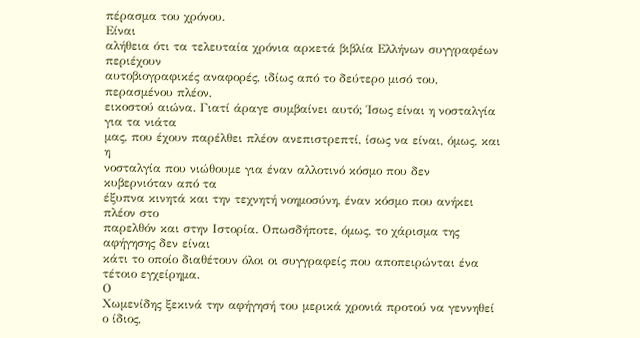πέρασμα του χρόνου.
Είναι
αλήθεια ότι τα τελευταία χρόνια αρκετά βιβλία Ελλήνων συγγραφέων περιέχουν
αυτοβιογραφικές αναφορές, ιδίως από το δεύτερο μισό του, περασμένου πλέον,
εικοστού αιώνα. Γιατί άραγε συμβαίνει αυτό; Ίσως είναι η νοσταλγία για τα νιάτα
μας, που έχουν παρέλθει πλέον ανεπιστρεπτί, ίσως να είναι, όμως, και η
νοσταλγία που νιώθουμε για έναν αλλοτινό κόσμο που δεν κυβερνιόταν από τα
έξυπνα κινητά και την τεχνητή νοημοσύνη, έναν κόσμο που ανήκει πλέον στο
παρελθόν και στην Ιστορία. Οπωσδήποτε, όμως, το χάρισμα της αφήγησης δεν είναι
κάτι το οποίο διαθέτουν όλοι οι συγγραφείς που αποπειρώνται ένα τέτοιο εγχείρημα.
Ο
Χωμενίδης ξεκινά την αφήγησή του μερικά χρονιά προτού να γεννηθεί ο ίδιος,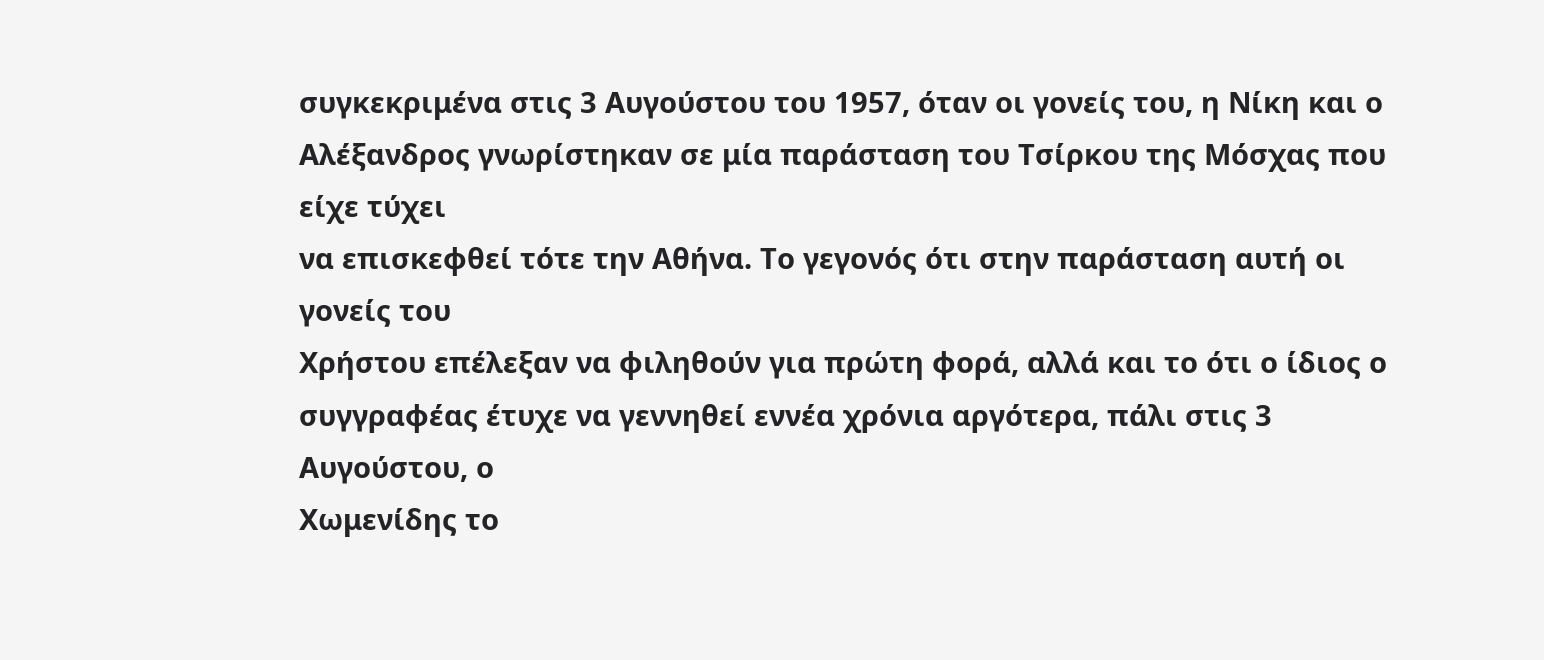συγκεκριμένα στις 3 Αυγούστου του 1957, όταν οι γονείς του, η Νίκη και ο
Αλέξανδρος γνωρίστηκαν σε μία παράσταση του Τσίρκου της Μόσχας που είχε τύχει
να επισκεφθεί τότε την Αθήνα. Το γεγονός ότι στην παράσταση αυτή οι γονείς του
Χρήστου επέλεξαν να φιληθούν για πρώτη φορά, αλλά και το ότι ο ίδιος ο
συγγραφέας έτυχε να γεννηθεί εννέα χρόνια αργότερα, πάλι στις 3 Αυγούστου, ο
Χωμενίδης το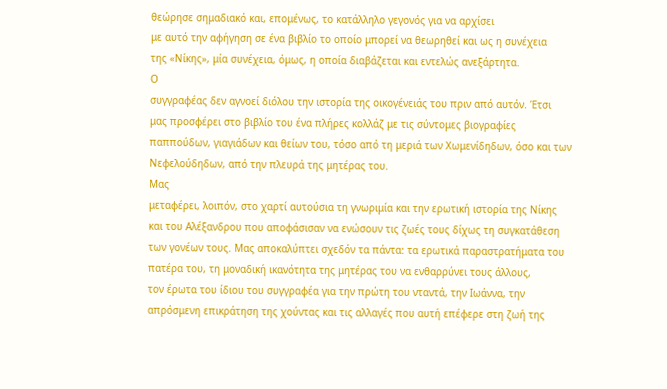θεώρησε σημαδιακό και, επομένως, το κατάλληλο γεγονός για να αρχίσει
με αυτό την αφήγηση σε ένα βιβλίο το οποίο μπορεί να θεωρηθεί και ως η συνέχεια
της «Νίκης», μία συνέχεια, όμως, η οποία διαβάζεται και εντελώς ανεξάρτητα.
Ο
συγγραφέας δεν αγνοεί διόλου την ιστορία της οικογένειάς του πριν από αυτόν. Έτσι
μας προσφέρει στο βιβλίο του ένα πλήρες κολλάζ με τις σύντομες βιογραφίες
παππούδων, γιαγιάδων και θείων του, τόσο από τη μεριά των Χωμενίδηδων, όσο και των
Νεφελούδηδων, από την πλευρά της μητέρας του.
Μας
μεταφέρει, λοιπόν, στο χαρτί αυτούσια τη γνωριμία και την ερωτική ιστορία της Νίκης
και του Αλέξανδρου που αποφάσισαν να ενώσουν τις ζωές τους δίχως τη συγκατάθεση
των γονέων τους. Μας αποκαλύπτει σχεδόν τα πάντα: τα ερωτικά παραστρατήματα του
πατέρα του, τη μοναδική ικανότητα της μητέρας του να ενθαρρύνει τους άλλους,
τον έρωτα του ίδιου του συγγραφέα για την πρώτη του νταντά, την Ιωάννα, την
απρόσμενη επικράτηση της χούντας και τις αλλαγές που αυτή επέφερε στη ζωή της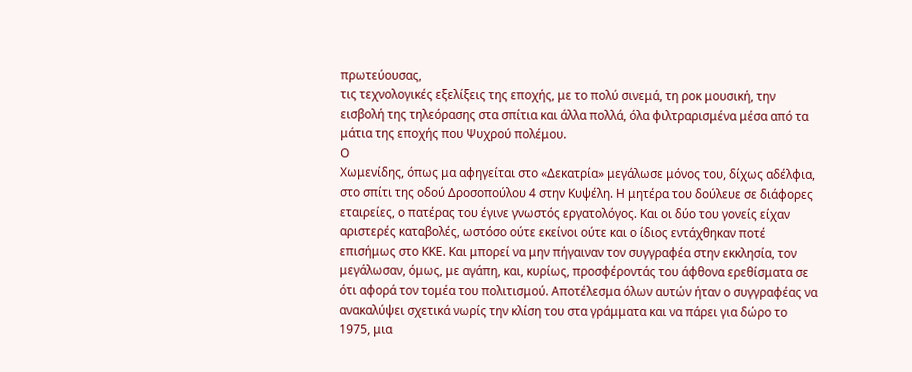πρωτεύουσας,
τις τεχνολογικές εξελίξεις της εποχής, με το πολύ σινεμά, τη ροκ μουσική, την
εισβολή της τηλεόρασης στα σπίτια και άλλα πολλά, όλα φιλτραρισμένα μέσα από τα
μάτια της εποχής που Ψυχρού πολέμου.
Ο
Χωμενίδης, όπως μα αφηγείται στο «Δεκατρία» μεγάλωσε μόνος του, δίχως αδέλφια,
στο σπίτι της οδού Δροσοπούλου 4 στην Κυψέλη. Η μητέρα του δούλευε σε διάφορες
εταιρείες, ο πατέρας του έγινε γνωστός εργατολόγος. Και οι δύο του γονείς είχαν
αριστερές καταβολές, ωστόσο ούτε εκείνοι ούτε και ο ίδιος εντάχθηκαν ποτέ
επισήμως στο ΚΚΕ. Και μπορεί να μην πήγαιναν τον συγγραφέα στην εκκλησία, τον
μεγάλωσαν, όμως, με αγάπη, και, κυρίως, προσφέροντάς του άφθονα ερεθίσματα σε
ότι αφορά τον τομέα του πολιτισμού. Αποτέλεσμα όλων αυτών ήταν ο συγγραφέας να
ανακαλύψει σχετικά νωρίς την κλίση του στα γράμματα και να πάρει για δώρο το
1975, μια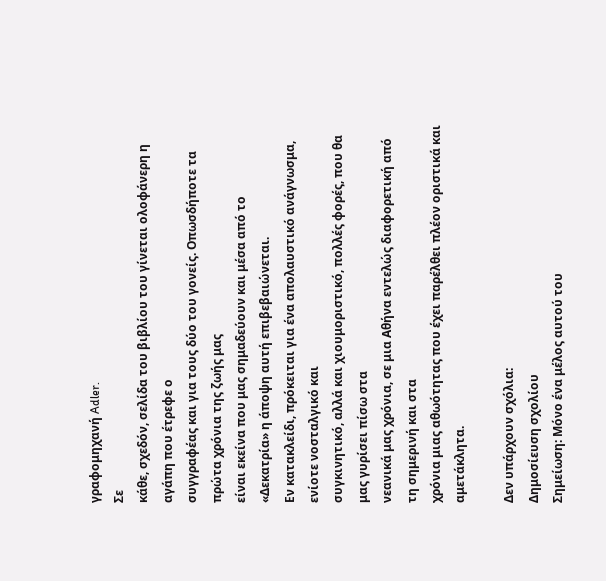γραφομηχανή Adler.
Σε
κάθε, σχεδόν, σελίδα του βιβλίου του γίνεται ολοφάνερη η αγάπη που έτρεφε ο
συγγραφέας και για τους δύο του γονείς. Οπωσδήποτε τα πρώτα χρόνια της ζωής μας
είναι εκείνα που μας σημαδεύουν και μέσα από το «Δεκατρία» η άποψη αυτή επιβεβαιώνεται.
Εν κατακλείδι, πρόκειται για ένα απολαυστικό ανάγνωσμα, ενίοτε νοσταλγικό και
συγκινητικό, αλλά και χιουμοριστικό, πολλές φορές, που θα μας γυρίσει πίσω στα
νεανικά μας χρόνια, σε μια Αθήνα εντελώς διαφορετική από τη σημερινή και στα
χρόνια μιας αθωότητας που έχει παρέλθει πλέον οριστικά και αμετάκλητα.

Δεν υπάρχουν σχόλια:
Δημοσίευση σχολίου
Σημείωση: Μόνο ένα μέλος αυτού του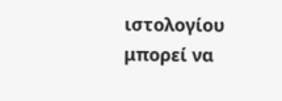ιστολογίου μπορεί να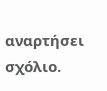αναρτήσει σχόλιο.